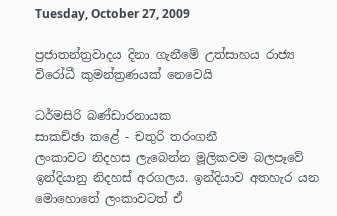Tuesday, October 27, 2009

ප්‍රජාතන්ත්‍රවාදය දිනා ගැනීමේ උත්සාහය රාජ්‍ය විරෝධී කුමන්ත්‍රණයක් නෙවෙයි

ධර්මසිරි බණ්ඩාරනායක
සාකච්ඡා කළේ - චතුරි තරංගනී
ලංකාවට නිදහස ලැබෙන්න මූලිකවම බලපෑවේ ඉන්දියානු නිදහස් අරගලය. ඉන්දියාව අතහැර යන මොහොතේ ලංකාවටත් ඒ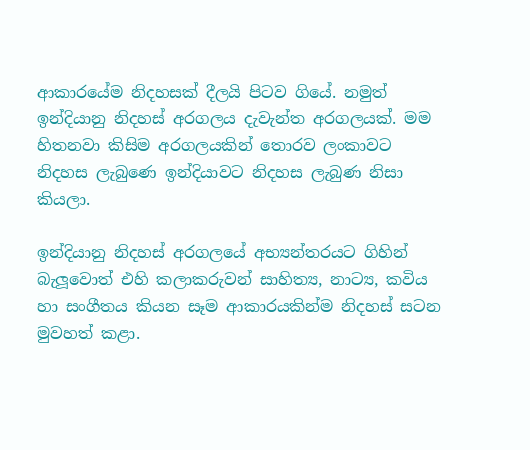ආකාරයේම නිදහසක් දීලයි පිටව ගියේ. නමුත් ඉන්දියානු නිදහස් අරගලය දැවැන්ත අරගලයක්. මම හිතනවා කිසිම අරගලයකින් තොරව ලංකාවට නිදහස ලැබුණෙ ඉන්දියාවට නිදහස ලැබුණ නිසා කියලා.

ඉන්දියානු නිදහස් අරගලයේ අභ්‍යන්තරයට ගිහින් බැලූවොත් එහි කලාකරුවන් සාහිත්‍ය, නාට්‍ය, කවිය හා සංගීතය කියන සෑම ආකාරයකින්ම නිදහස් සටන මුවහත් කළා.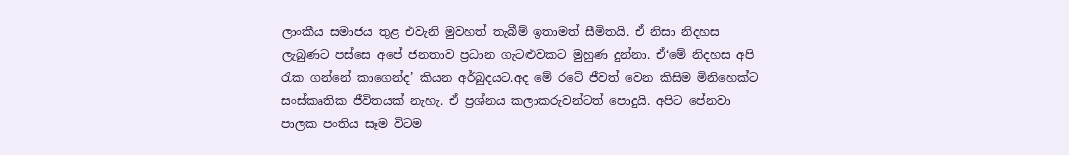ලාංකීය සමාජය තුළ එවැනි මුවහත් තැබීම් ඉතාමත් සීමිතයි. ඒ නිසා නිදහස ලැබුණට පස්සෙ අපේ ජනතාව ප්‍රධාන ගැටළුවකට මුහුණ දුන්නා. ඒ‘මේ නිදහස අපි රැක ගන්නේ කාගෙන්ද’ කියන අර්බුදයට.අද මේ රටේ ජීවත් වෙන කිසිම මිනිහෙක්ට සංස්කෘතික ජීවිතයක් නැහැ. ඒ ප්‍රශ්නය කලාකරුවන්ටත් පොදුයි. අපිට පේනවා පාලක පංතිය සෑම විටම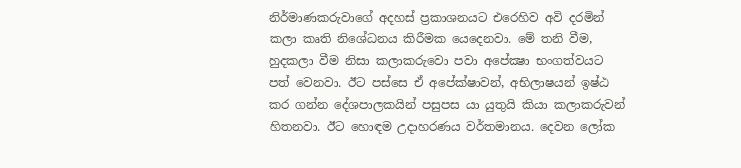නිර්මාණකරුවාගේ අදහස් ප්‍රකාශනයට එරෙහිව අවි දරමින් කලා කෘති නිශේධනය කිරීමක යෙදෙනවා. මේ තනි වීම, හුදකලා වීම නිසා කලාකරුවො පවා අපේක්‍ෂා භංගත්වයට පත් වෙනවා. ඊට පස්සෙ ඒ අපේක්ෂාවන්, අභිලාෂයන් ඉෂ්ඨ කර ගන්න දේශපාලකයින් පසුපස යා යුතුයි කියා කලාකරුවන් හිතනවා. ඊට හොඳම උදාහරණය වර්තමානය. දෙවන ලෝක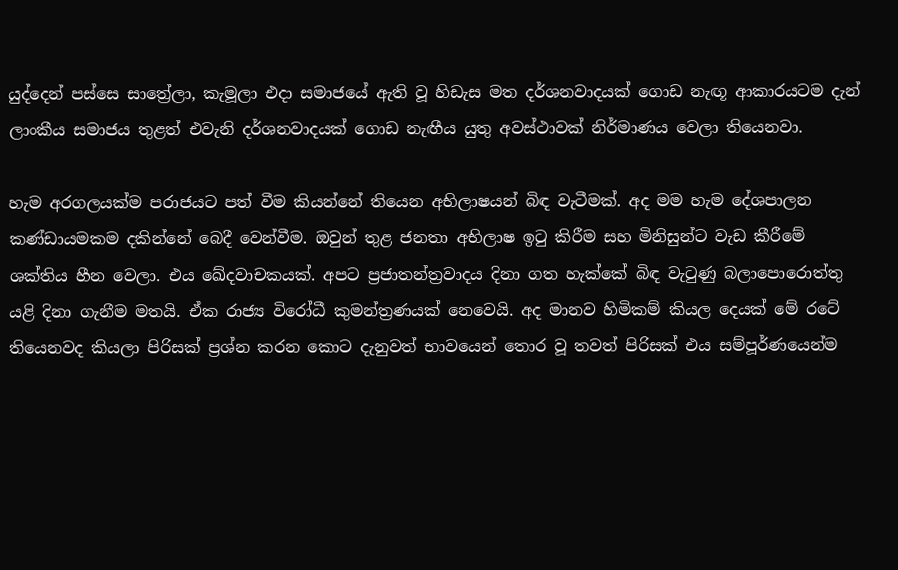යුද්දෙන් පස්සෙ සාත්‍රේලා, කැමූලා එදා සමාජයේ ඇති වූ හිඩැස මත දර්ශනවාදයක් ගොඩ නැඟූ ආකාරයටම දැන් ලාංකීය සමාජය තුළත් එවැනි දර්ශනවාදයක් ගොඩ නැඟීය යුතු අවස්ථාවක් නිර්මාණය වෙලා තියෙනවා.

හැම අරගලයක්ම පරාජයට පත් වීම කියන්නේ තියෙන අභිලාෂයන් බිඳ වැටීමක්. අද මම හැම දේශපාලන කණ්ඩායමකම දකින්නේ බෙදී වෙන්වීම. ඔවුන් තුළ ජනතා අභිලාෂ ඉටු කිරීම සහ මිනිසුන්ට වැඩ කීරීමේ ශක්තිය හීන වෙලා. එය ඛේදවාචකයක්. අපට ප්‍රජාතන්ත්‍රවාදය දිනා ගත හැක්කේ බිඳ වැටුණු බලාපොරොත්තු යළි දිනා ගැනීම මතයි. ඒක රාජ්‍ය විරෝධී කුමන්ත්‍රණයක් නෙවෙයි. අද මානව හිමිකම් කියල දෙයක් මේ රටේ තියෙනවද කියලා පිරිසක් ප්‍රශ්න කරන කොට දැනුවත් භාවයෙන් තොර වූ තවත් පිරිසක් එය සම්පූර්ණයෙන්ම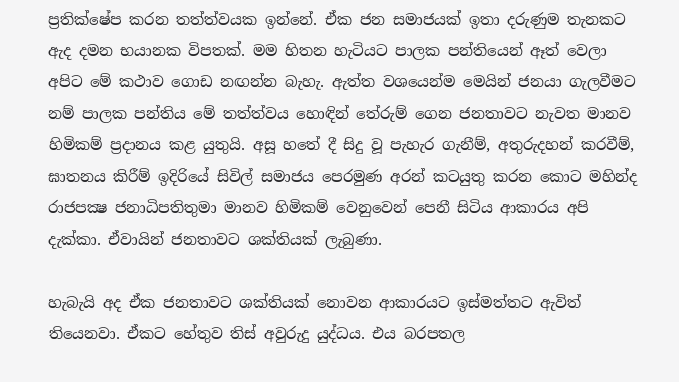ප්‍රතික්ෂේප කරන තත්ත්වයක ඉන්නේ. ඒක ජන සමාජයක් ඉතා දරුණුම තැනකට ඇද දමන භයානක විපතක්. මම හිතන හැටියට පාලක පන්තියෙන් ඈත් වෙලා අපිට මේ කථාව ගොඩ නඟන්න බැහැ. ඇත්ත වශයෙන්ම මෙයින් ජනයා ගැලවීමට නම් පාලක පන්තිය මේ තත්ත්වය හොඳින් තේරුම් ගෙන ජනතාවට නැවත මානව හිමිකම් ප්‍රදානය කළ යුතුයි. අසූ හතේ දී සිදු වූ පැහැර ගැනීම්, අතුරුදහන් කරවීම්, ඝාතනය කිරීම් ඉදිරියේ සිවිල් සමාජය පෙරමුණ අරන් කටයුතු කරන කොට මහින්ද රාජපක්‍ෂ ජනාධිපතිතුමා මානව හිමිකම් වෙනුවෙන් පෙනී සිටිය ආකාරය අපි දැක්කා. ඒවායින් ජනතාවට ශක්තියක් ලැබුණා.

හැබැයි අද ඒක ජනතාවට ශක්තියක් නොවන ආකාරයට ඉස්මත්තට ඇවිත් තියෙනවා. ඒකට හේතුව තිස් අවුරුදු යුද්ධය. එය බරපතල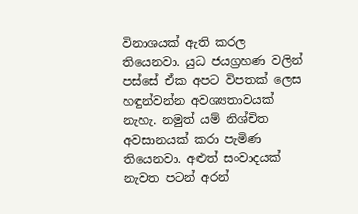විනාශයක් ඇති කරල තියෙනවා. යුධ ජයග්‍රහණ වලින් පස්සේ ඒක අපට විපතක් ලෙස හඳුන්වන්න අවශ්‍යතාවයක් නැහැ. නමුත් යම් නිශ්චිත අවසානයක් කරා පැමිණ තියෙනවා. අළුත් සංවාදයක් නැවත පටන් අරන්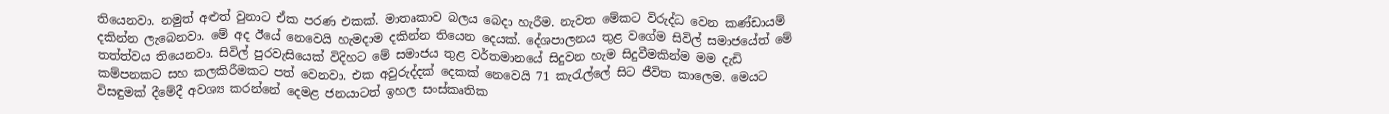තියෙනවා. නමුත් අළුත් වුනාට ඒක පරණ එකක්. මාතෘකාව බලය බෙදා හැරීම. නැවත මේකට විරුද්ධ වෙන කණ්ඩායම් දකින්න ලැබෙනවා. මේ අද ඊයේ නෙවෙයි හැමදාම දකින්න තියෙන දෙයක්. දේශපාලනය තුළ වගේම සිවිල් සමාජයේත් මේ තත්ත්වය තියෙනවා. සිවිල් පුරවැසියෙක් විදිහට මේ සමාජය තුළ වර්තමානයේ සිදුවන හැම සිදුවීමකින්ම මම දැඩි කම්පනකට සහ කලකිරීමකට පත් වෙනවා. එක අවුරුද්දක් දෙකක් නෙවෙයි 71 කැරැල්ලේ සිට ජීවිත කාලෙම. මෙයට විසඳුමක් දීමේදී අවශ්‍ය කරන්නේ දෙමළ ජනයාටත් ඉහල සංස්කෘතික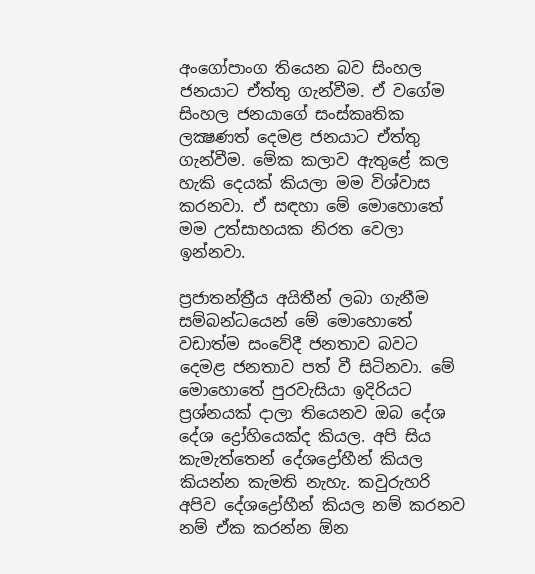අංගෝපාංග තියෙන බව සිංහල ජනයාට ඒත්තු ගැන්වීම. ඒ වගේම සිංහල ජනයාගේ සංස්කෘතික ලක්‍ෂණත් දෙමළ ජනයාට ඒත්තු ගැන්වීම. මේක කලාව ඇතුළේ කල හැකි දෙයක් කියලා මම විශ්වාස කරනවා. ඒ සඳහා මේ මොහොතේ මම උත්සාහයක නිරත වෙලා ඉන්නවා.

ප්‍රජාතන්ත්‍රීය අයිතීන් ලබා ගැනීම සම්බන්ධයෙන් මේ මොහොතේ වඩාත්ම සංවේදී ජනතාව බවට දෙමළ ජනතාව පත් වී සිටිනවා. මේ මොහොතේ පුරවැසියා ඉදිරියට ප්‍රශ්නයක් දාලා තියෙනව ඔබ දේශ දේශ ද්‍රෝහියෙක්ද කියල. අපි සිය කැමැත්තෙන් දේශද්‍රෝහීන් කියල කියන්න කැමති නැහැ. කවුරුහරි අපිව දේශද්‍රෝහීන් කියල නම් කරනව නම් ඒක කරන්න ඕන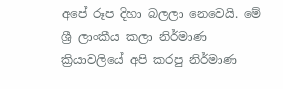අපේ රූප දිහා බලලා නෙවෙයි. මේ ශ්‍රී ලාංකීය කලා නිර්මාණ ක්‍රියාවලියේ අපි කරපු නිර්මාණ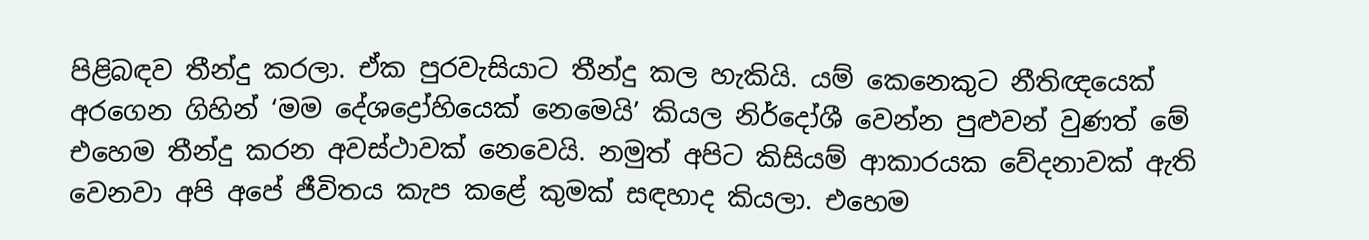පිළිබඳව තීන්දු කරලා. ඒක පුරවැසියාට තීන්දු කල හැකියි. යම් කෙනෙකුට නීතිඥයෙක් අරගෙන ගිහින් ‘මම දේශද්‍රෝහියෙක් නෙමෙයි’ කියල නිර්දෝශී වෙන්න පුළුවන් වුණත් මේ එහෙම තීන්දු කරන අවස්ථාවක් නෙවෙයි. නමුත් අපිට කිසියම් ආකාරයක වේදනාවක් ඇති වෙනවා අපි අපේ ජීවිතය කැප කළේ කුමක් සඳහාද කියලා. එහෙම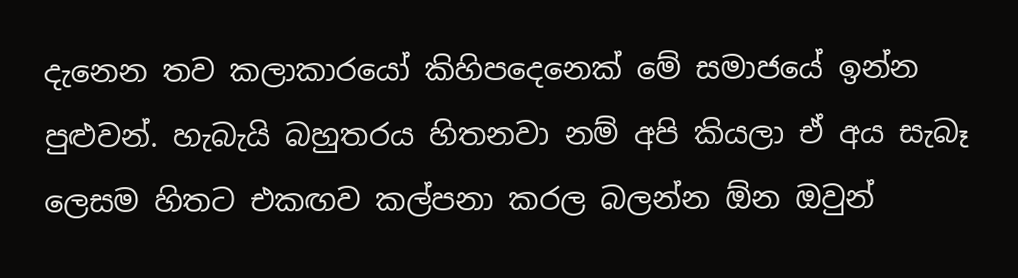දැනෙන තව කලාකාරයෝ කිහිපදෙනෙක් මේ සමාජයේ ඉන්න පුළුවන්. හැබැයි බහුතරය හිතනවා නම් අපි කියලා ඒ අය සැබෑ ලෙසම හිතට එකඟව කල්පනා කරල බලන්න ඕන ඔවුන්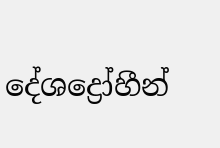දේශද්‍රෝහීන්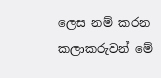ලෙස නම් කරන කලාකරුවන් මේ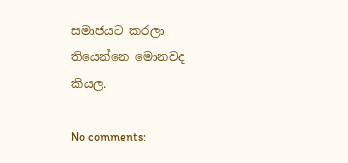සමාජයට කරලා තියෙන්නෙ මොනවද කියල.

No comments: